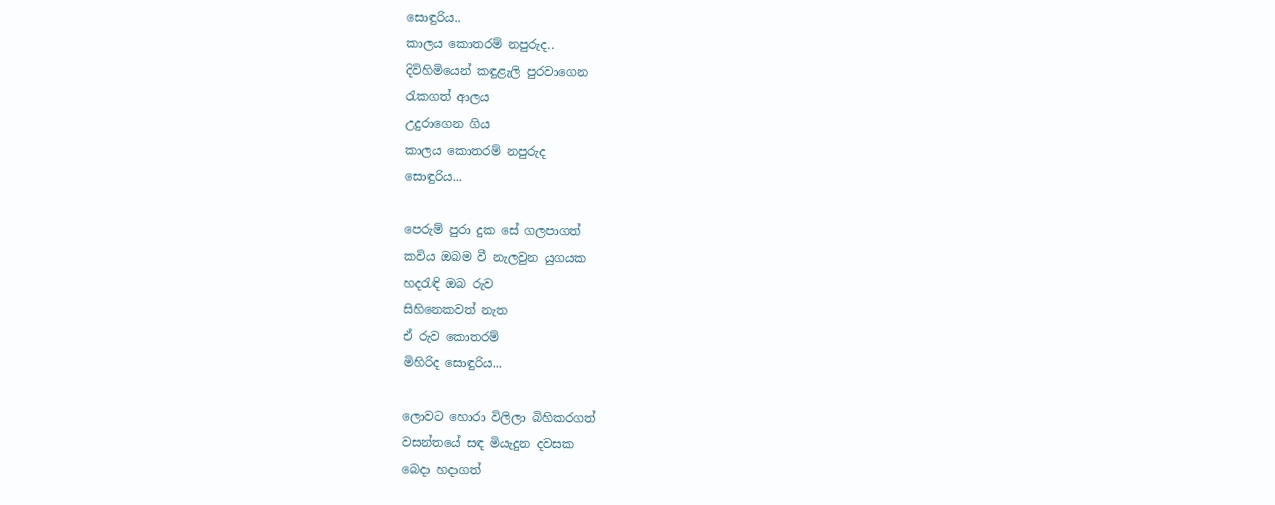සොඳුරිය..
කාලය කොතරම් නපුරුද..
දිවිහිමියෙන් කඳුළැලි පුරවාගෙන
රැකගත් ආලය
උදුරාගෙන ගිය
කාලය කොතරම් නපුරුද
සොඳුරිය...

පෙරුම් පුරා දුක සේ ගලපාගත්
කවිය ඔබම වී නැලවුන යුගයක
හද‍රැඳි ඔබ රුව
සිහිනෙකවත් නැත
ඒ රුව කොතරම්
මිහිරිද සොඳුරිය...

ලොවට හොරා විලිලා බිහිකරගත්
වසන්තයේ සඳ මියැදුන දවසක
බෙදා හදාගත්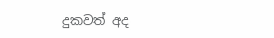දුකවත් අද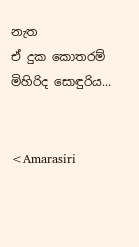නැත
ඒ දුක කොතරම්
මිහිරිද සොඳුරිය...


<Amarasiri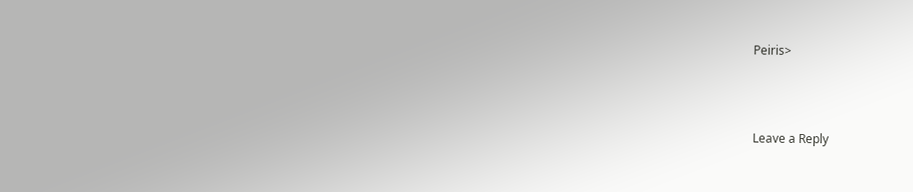Peiris>



Leave a Reply